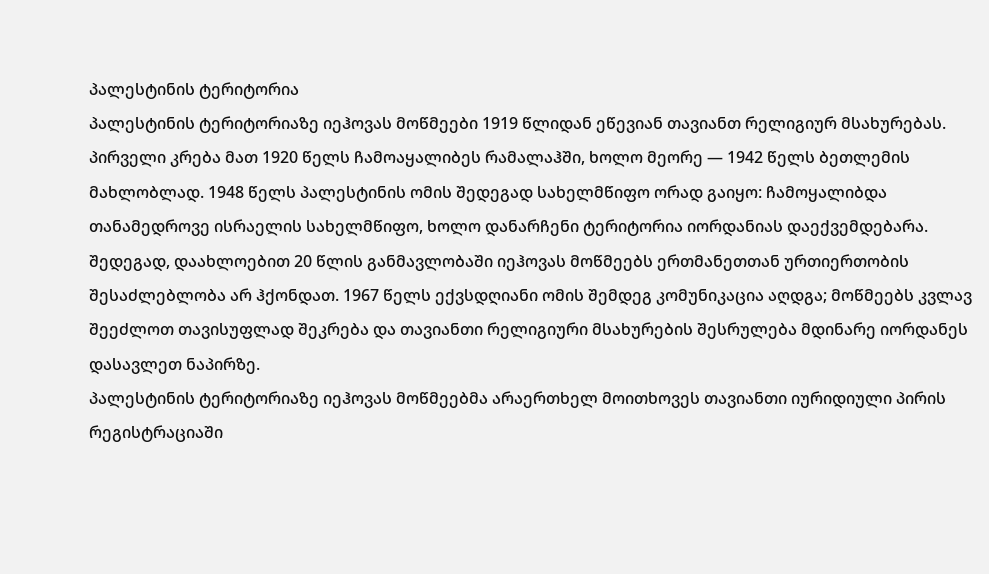პალესტინის ტერიტორია
პალესტინის ტერიტორიაზე იეჰოვას მოწმეები 1919 წლიდან ეწევიან თავიანთ რელიგიურ მსახურებას. პირველი კრება მათ 1920 წელს ჩამოაყალიბეს რამალაჰში, ხოლო მეორე — 1942 წელს ბეთლემის მახლობლად. 1948 წელს პალესტინის ომის შედეგად სახელმწიფო ორად გაიყო: ჩამოყალიბდა თანამედროვე ისრაელის სახელმწიფო, ხოლო დანარჩენი ტერიტორია იორდანიას დაექვემდებარა. შედეგად, დაახლოებით 20 წლის განმავლობაში იეჰოვას მოწმეებს ერთმანეთთან ურთიერთობის შესაძლებლობა არ ჰქონდათ. 1967 წელს ექვსდღიანი ომის შემდეგ კომუნიკაცია აღდგა; მოწმეებს კვლავ შეეძლოთ თავისუფლად შეკრება და თავიანთი რელიგიური მსახურების შესრულება მდინარე იორდანეს დასავლეთ ნაპირზე.
პალესტინის ტერიტორიაზე იეჰოვას მოწმეებმა არაერთხელ მოითხოვეს თავიანთი იურიდიული პირის რეგისტრაციაში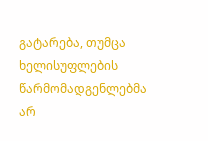გატარება, თუმცა ხელისუფლების წარმომადგენლებმა არ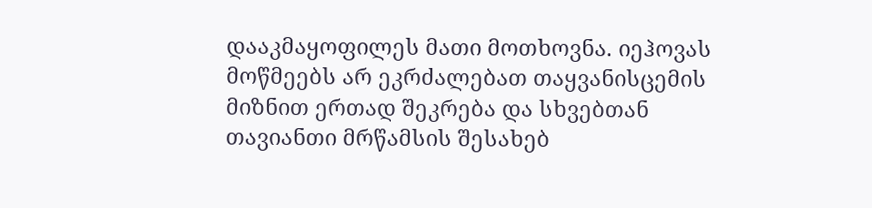დააკმაყოფილეს მათი მოთხოვნა. იეჰოვას მოწმეებს არ ეკრძალებათ თაყვანისცემის მიზნით ერთად შეკრება და სხვებთან თავიანთი მრწამსის შესახებ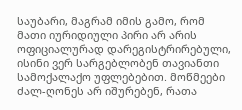საუბარი, მაგრამ იმის გამო, რომ მათი იურიდიული პირი არ არის ოფიციალურად დარეგისტრირებული, ისინი ვერ სარგებლობენ თავიანთი სამოქალაქო უფლებებით. მოწმეები ძალ-ღონეს არ იშურებენ, რათა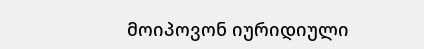მოიპოვონ იურიდიული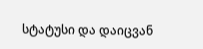სტატუსი და დაიცვან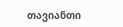თავიანთი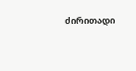ძირითადი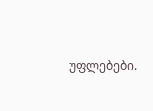უფლებები.